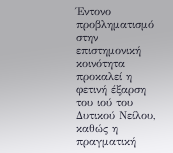Έντονο προβληματισμό στην επιστημονική κοινότητα προκαλεί η φετινή έξαρση του ιού του Δυτικού Νείλου, καθώς η πραγματική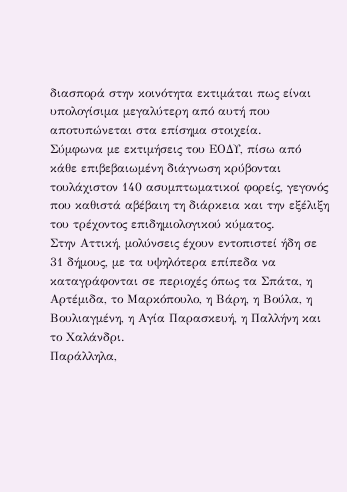διασπορά στην κοινότητα εκτιμάται πως είναι υπολογίσιμα μεγαλύτερη από αυτή που αποτυπώνεται στα επίσημα στοιχεία.
Σύμφωνα με εκτιμήσεις του ΕΟΔΥ, πίσω από κάθε επιβεβαιωμένη διάγνωση κρύβονται τουλάχιστον 140 ασυμπτωματικοί φορείς, γεγονός που καθιστά αβέβαιη τη διάρκεια και την εξέλιξη του τρέχοντος επιδημιολογικού κύματος.
Στην Αττική, μολύνσεις έχουν εντοπιστεί ήδη σε 31 δήμους, με τα υψηλότερα επίπεδα να καταγράφονται σε περιοχές όπως τα Σπάτα, η Αρτέμιδα, το Μαρκόπουλο, η Βάρη, η Βούλα, η Βουλιαγμένη, η Αγία Παρασκευή, η Παλλήνη και το Χαλάνδρι.
Παράλληλα,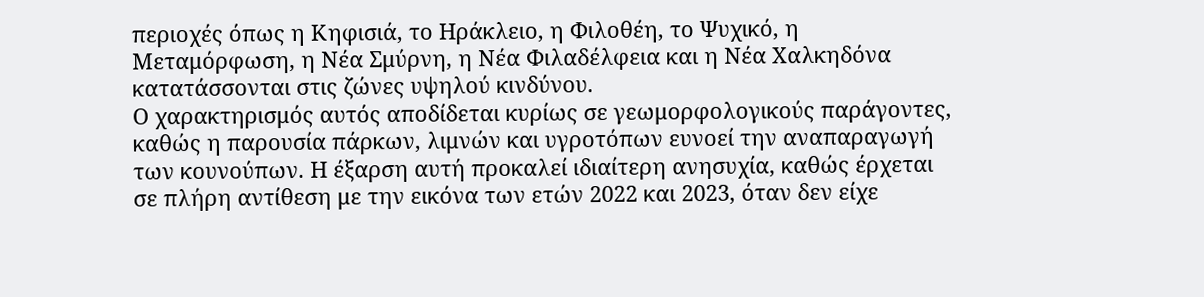περιοχές όπως η Κηφισιά, το Ηράκλειο, η Φιλοθέη, το Ψυχικό, η Μεταμόρφωση, η Νέα Σμύρνη, η Νέα Φιλαδέλφεια και η Νέα Χαλκηδόνα κατατάσσονται στις ζώνες υψηλού κινδύνου.
Ο χαρακτηρισμός αυτός αποδίδεται κυρίως σε γεωμορφολογικούς παράγοντες, καθώς η παρουσία πάρκων, λιμνών και υγροτόπων ευνοεί την αναπαραγωγή των κουνούπων. Η έξαρση αυτή προκαλεί ιδιαίτερη ανησυχία, καθώς έρχεται σε πλήρη αντίθεση με την εικόνα των ετών 2022 και 2023, όταν δεν είχε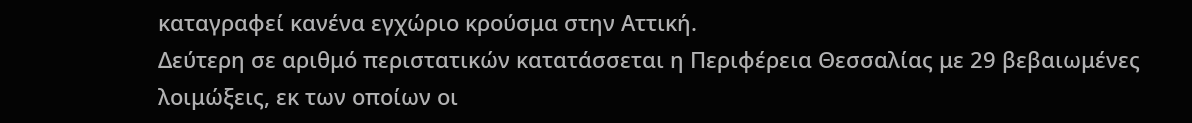καταγραφεί κανένα εγχώριο κρούσμα στην Αττική.
Δεύτερη σε αριθμό περιστατικών κατατάσσεται η Περιφέρεια Θεσσαλίας με 29 βεβαιωμένες λοιμώξεις, εκ των οποίων οι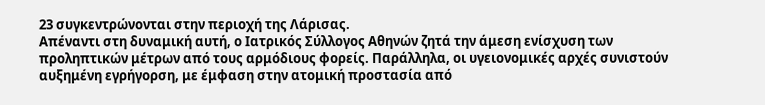23 συγκεντρώνονται στην περιοχή της Λάρισας.
Απέναντι στη δυναμική αυτή, ο Ιατρικός Σύλλογος Αθηνών ζητά την άμεση ενίσχυση των προληπτικών μέτρων από τους αρμόδιους φορείς. Παράλληλα, οι υγειονομικές αρχές συνιστούν αυξημένη εγρήγορση, με έμφαση στην ατομική προστασία από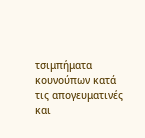τσιμπήματα κουνούπων κατά τις απογευματινές και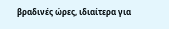βραδινές ώρες, ιδιαίτερα για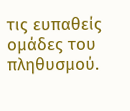τις ευπαθείς ομάδες του πληθυσμού.